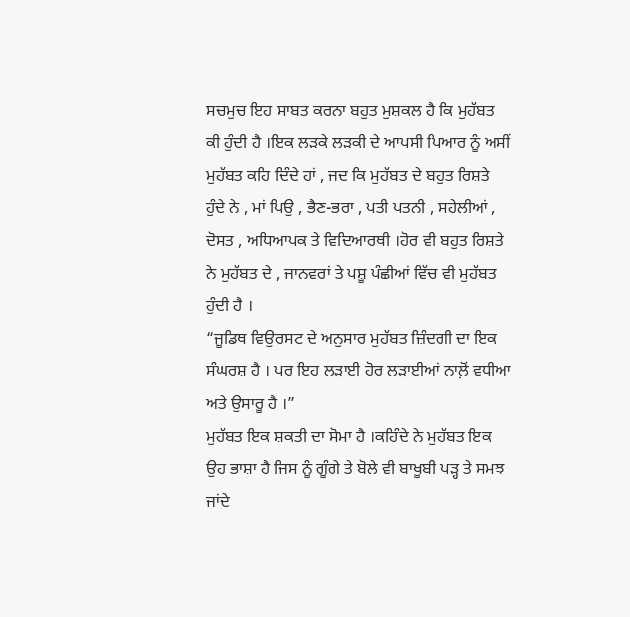ਸਚਮੁਚ ਇਹ ਸਾਬਤ ਕਰਨਾ ਬਹੁਤ ਮੁਸ਼ਕਲ ਹੈ ਕਿ ਮੁਹੱਬਤ ਕੀ ਹੁੰਦੀ ਹੈ ।ਇਕ ਲੜਕੇ ਲੜਕੀ ਦੇ ਆਪਸੀ ਪਿਆਰ ਨੂੰ ਅਸੀਂ ਮੁਹੱਬਤ ਕਹਿ ਦਿੰਦੇ ਹਾਂ , ਜਦ ਕਿ ਮੁਹੱਬਤ ਦੇ ਬਹੁਤ ਰਿਸ਼ਤੇ ਹੁੰਦੇ ਨੇ , ਮਾਂ ਪਿਉ , ਭੈਣ-ਭਰਾ , ਪਤੀ ਪਤਨੀ , ਸਹੇਲੀਆਂ , ਦੋਸਤ , ਅਧਿਆਪਕ ਤੇ ਵਿਦਿਆਰਥੀ ।ਹੋਰ ਵੀ ਬਹੁਤ ਰਿਸ਼ਤੇ ਨੇ ਮੁਹੱਬਤ ਦੇ , ਜਾਨਵਰਾਂ ਤੇ ਪਸ਼ੂ ਪੰਛੀਆਂ ਵਿੱਚ ਵੀ ਮੁਹੱਬਤ ਹੁੰਦੀ ਹੈ ।
“ਜੂਡਿਥ ਵਿਉਰਸਟ ਦੇ ਅਨੁਸਾਰ ਮੁਹੱਬਤ ਜ਼ਿੰਦਗੀ ਦਾ ਇਕ ਸੰਘਰਸ਼ ਹੈ । ਪਰ ਇਹ ਲੜਾਈ ਹੋਰ ਲੜਾਈਆਂ ਨਾਲ਼ੋਂ ਵਧੀਆ ਅਤੇ ਉਸਾਰੂ ਹੈ ।”
ਮੁਹੱਬਤ ਇਕ ਸ਼ਕਤੀ ਦਾ ਸੋਮਾ ਹੈ ।ਕਹਿੰਦੇ ਨੇ ਮੁਹੱਬਤ ਇਕ ਉਹ ਭਾਸ਼ਾ ਹੈ ਜਿਸ ਨੂੰ ਗੂੰਗੇ ਤੇ ਬੋਲੇ ਵੀ ਬਾਖੂਬੀ ਪੜ੍ਹ ਤੇ ਸਮਝ ਜਾਂਦੇ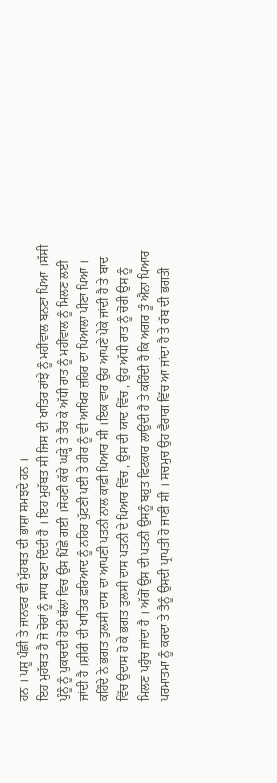ਹਨ । ਪਸ਼ੂ ਪੰਛੀ ਤੇ ਜਾਨਵਰ ਵੀ ਮੁੱਹਬਤ ਦੀ ਭਾਸ਼ਾ ਸਮਝਦੇ ਹਨ ।
ਇਹ ਮੁਹੱਬਤ ਹੈ ਜੋ ਚੋਰਾਂ ਨੂੰ ਸਾਧ ਬਣਾ ਦਿੰਦੀ ਹੈ । ਇਹ ਮੁਹੱਬਤ ਸੀ ਜਿਸ ਦੀ ਖਾਤਿਰ ਰਾਂਝੇ ਨੂੰ ਮਹੀਂਵਾਲ ਬਨਣਾ ਪਿਆ ।ਸੱਸੀ ਪੁੰਨੂੰ ਨੂੰ ਪੁਕਾਰਦੀ ਹੋਈ ਥੱਲਾਂ ਵਿਚ ਉਸ ਪਿੱਛੇ ਗਈ ।ਸੋਹਣੀ ਕੱਚੇ ਘੜ੍ਹੇ ਤੇ ਤੈਰ ਕੇ ਅੱਧੀ ਰਾਤ ਨੂੰ ਮਹੀਂਵਾਲ ਨੂੰ ਮਿਲਣ ਲਈ ਜਾਂਦੀ ਹੈ ।ਸ਼ੀਰੀ ਦੀ ਖਾਤਿਰ ਫ਼ਰਿਆਦ ਨੂੰ ਨਹਿਰ ਪੁੱਟਣੀ ਪਈ ਤੇ ਹੀਰ ਨੂੰ ਵੀ ਆਖਿਰ ਜ਼ਹਿਰ ਦਾ ਪਿਆਲਾ ਪੀਣਾ ਪਿਆ ।
ਕਹਿੰਦੇ ਨੇ ਭਗਤ ਤੁਲਸੀ ਦਾਸ ਦਾ ਆਪਣੀ ਪਤਨੀ ਨਾਲ ਕਾਫ਼ੀ ਪਿਆਰ ਸੀ ।ਇਕ ਵਾਰ ਉਹ ਆਪਣੇ ਪੇਕੇ ਜਾਂਦੀ ਹੈ ਤੇ ਬਾਦ ਵਿੱਚ ਉਦਾਸ ਹੋ ਕੇ ਭਗਤ ਤੁਲਸੀ ਦਾਸ ਪਤਨੀ ਦੇ ਪਿਆਰ ਵਿੱਚ , ਉਸ ਦੀ ਯਾਦ ਵਿੱਚ , ਉਹ ਅੱਧੀ ਰਾਤ ਨੂੰ ਚੋਰੀ ਉਸ ਨੂੰ ਮਿਲਣ ਪਹੁੰਚ ਜਾਂਦਾ ਹੈ । ਅੱਗੋਂ ਉਸ ਦੀ ਪਤਨੀ ਉਸਨੂੰ ਬਹੁਤ ਫਿਟਕਾਰ ਲਾਉਂਦੀ ਹੈ ਤੇ ਕਹਿੰਦੀ ਹੈ ਕਿ ਅਗਰ ਤੂੰ ਐਨਾ ਪਿਆਰ ਪਰਮਾਤਮਾ ਨੂੰ ਕਰਦਾ ਤੇ ਤੈਨੂੰ ਉਸਦੀ ਪ੍ਰਾਪਤੀ ਹੋ ਜਾਣੀ ਸੀ । ਸਚਮੁਚ ਉਹ ਵੈਰਾਗ ਵਿੱਚ ਆ ਜਾਂਦਾ ਹੈ ਤੇ ਰੱਬ ਦੀ ਭਗਤੀ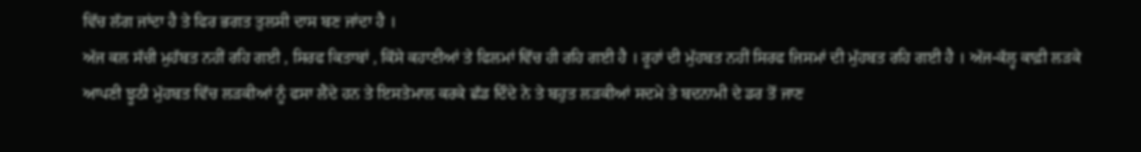ਵਿੱਚ ਲੱਗ ਜਾਂਦਾ ਹੈ ਤੇ ਫਿਰ ਭਗਤ ਤੁਲਸੀ ਦਾਸ ਬਣ ਜਾਂਦਾ ਹੈ ।
ਅੱਜ ਕਲ ਸੱਚੀ ਮੁਹੱਬਤ ਨਹੀਂ ਰਹਿ ਗਈ , ਸਿਰਫ ਕਿਤਾਬਾਂ , ਕਿੱਸੇ ਕਹਾਣੀਆਂ ਤੇ ਫਿਲਮਾਂ ਵਿੱਚ ਹੀ ਰਹਿ ਗਈ ਹੈ । ਰੂਹਾਂ ਦੀ ਮੁੱਹਬਤ ਨਹੀਂ ਸਿਰਫ ਜਿਸਮਾਂ ਦੀ ਮੁੱਹਬਤ ਰਹਿ ਗਈ ਹੈ । ਅੱਜ-ਕੱਲ੍ਹ ਕਾਫ਼ੀ ਲੜਕੇ ਆਪਣੀ ਝੂਠੀ ਮੁੱਹਬਤ ਵਿੱਚ ਲੜਕੀਆਂ ਨੂੰ ਫਸਾ ਲੈਂਦੇ ਹਨ ਤੇ ਇਸਤੇਮਾਲ ਕਰਕੇ ਛੱਡ ਦਿੰਦੇ ਨੇ ਤੇ ਬਹੁਤ ਲੜਕੀਆਂ ਸਦਮੇ ਤੇ ਬਦਨਾਮੀ ਦੇ ਡਰ ਤੋਂ ਜਾਣ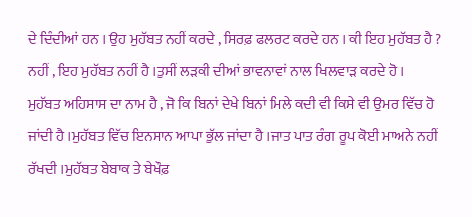ਦੇ ਦਿੰਦੀਆਂ ਹਨ । ਉਹ ਮੁਹੱਬਤ ਨਹੀਂ ਕਰਦੇ , ਸਿਰਫ਼ ਫਲਰਟ ਕਰਦੇ ਹਨ । ਕੀ ਇਹ ਮੁਹੱਬਤ ਹੈ ? ਨਹੀਂ , ਇਹ ਮੁਹੱਬਤ ਨਹੀਂ ਹੈ ।ਤੁਸੀਂ ਲੜਕੀ ਦੀਆਂ ਭਾਵਨਾਵਾਂ ਨਾਲ ਖਿਲਵਾੜ ਕਰਦੇ ਹੋ ।
ਮੁਹੱਬਤ ਅਹਿਸਾਸ ਦਾ ਨਾਮ ਹੈ , ਜੋ ਕਿ ਬਿਨਾਂ ਦੇਖੇ ਬਿਨਾਂ ਮਿਲੇ ਕਦੀ ਵੀ ਕਿਸੇ ਵੀ ਉਮਰ ਵਿੱਚ ਹੋ ਜਾਂਦੀ ਹੈ ।ਮੁਹੱਬਤ ਵਿੱਚ ਇਨਸਾਨ ਆਪਾ ਭੁੱਲ ਜਾਂਦਾ ਹੈ ।ਜਾਤ ਪਾਤ ਰੰਗ ਰੂਪ ਕੋਈ ਮਾਅਨੇ ਨਹੀਂ ਰੱਖਦੀ ।ਮੁਹੱਬਤ ਬੇਬਾਕ ਤੇ ਬੇਖੌਫ਼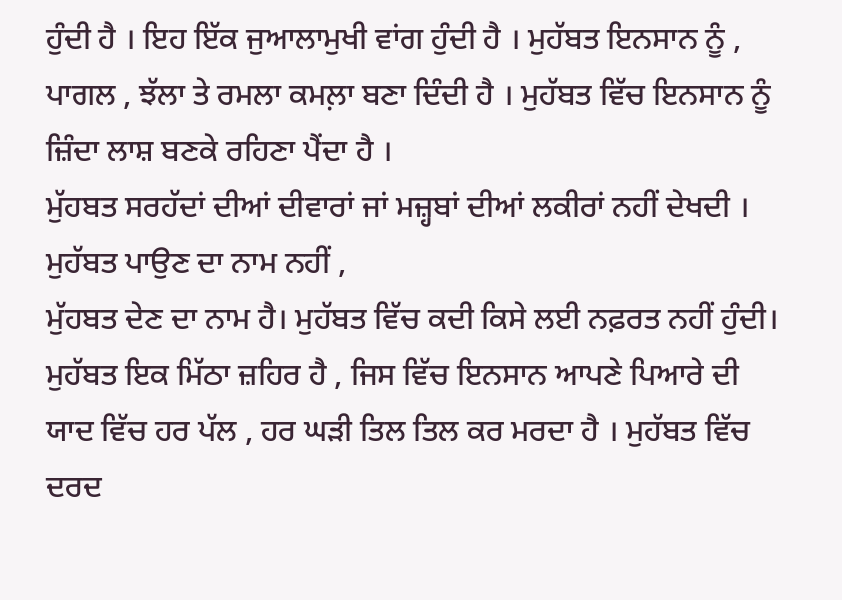ਹੁੰਦੀ ਹੈ । ਇਹ ਇੱਕ ਜੁਆਲਾਮੁਖੀ ਵਾਂਗ ਹੁੰਦੀ ਹੈ । ਮੁਹੱਬਤ ਇਨਸਾਨ ਨੂੰ , ਪਾਗਲ , ਝੱਲਾ ਤੇ ਰਮਲਾ ਕਮਲ਼ਾ ਬਣਾ ਦਿੰਦੀ ਹੈ । ਮੁਹੱਬਤ ਵਿੱਚ ਇਨਸਾਨ ਨੂੰ ਜ਼ਿੰਦਾ ਲਾਸ਼ ਬਣਕੇ ਰਹਿਣਾ ਪੈਂਦਾ ਹੈ ।
ਮੁੱਹਬਤ ਸਰਹੱਦਾਂ ਦੀਆਂ ਦੀਵਾਰਾਂ ਜਾਂ ਮਜ਼੍ਹਬਾਂ ਦੀਆਂ ਲਕੀਰਾਂ ਨਹੀਂ ਦੇਖਦੀ । ਮੁਹੱਬਤ ਪਾਉਣ ਦਾ ਨਾਮ ਨਹੀਂ ,
ਮੁੱਹਬਤ ਦੇਣ ਦਾ ਨਾਮ ਹੈ। ਮੁਹੱਬਤ ਵਿੱਚ ਕਦੀ ਕਿਸੇ ਲਈ ਨਫ਼ਰਤ ਨਹੀਂ ਹੁੰਦੀ। ਮੁਹੱਬਤ ਇਕ ਮਿੱਠਾ ਜ਼ਹਿਰ ਹੈ , ਜਿਸ ਵਿੱਚ ਇਨਸਾਨ ਆਪਣੇ ਪਿਆਰੇ ਦੀ ਯਾਦ ਵਿੱਚ ਹਰ ਪੱਲ , ਹਰ ਘੜੀ ਤਿਲ ਤਿਲ ਕਰ ਮਰਦਾ ਹੈ । ਮੁਹੱਬਤ ਵਿੱਚ ਦਰਦ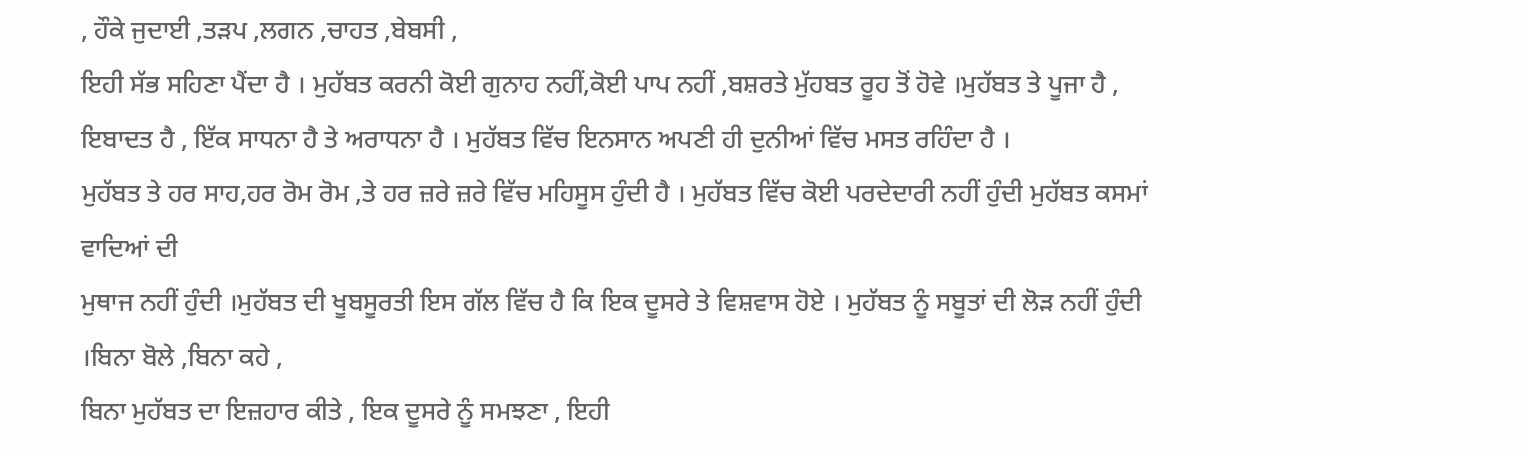, ਹੌਕੇ ਜੁਦਾਈ ,ਤੜਪ ,ਲਗਨ ,ਚਾਹਤ ,ਬੇਬਸੀ ,
ਇਹੀ ਸੱਭ ਸਹਿਣਾ ਪੈਂਦਾ ਹੈ । ਮੁਹੱਬਤ ਕਰਨੀ ਕੋਈ ਗੁਨਾਹ ਨਹੀਂ,ਕੋਈ ਪਾਪ ਨਹੀਂ ,ਬਸ਼ਰਤੇ ਮੁੱਹਬਤ ਰੂਹ ਤੋਂ ਹੋਵੇ ।ਮੁਹੱਬਤ ਤੇ ਪੂਜਾ ਹੈ , ਇਬਾਦਤ ਹੈ , ਇੱਕ ਸਾਧਨਾ ਹੈ ਤੇ ਅਰਾਧਨਾ ਹੈ । ਮੁਹੱਬਤ ਵਿੱਚ ਇਨਸਾਨ ਅਪਣੀ ਹੀ ਦੁਨੀਆਂ ਵਿੱਚ ਮਸਤ ਰਹਿੰਦਾ ਹੈ ।
ਮੁਹੱਬਤ ਤੇ ਹਰ ਸਾਹ,ਹਰ ਰੋਮ ਰੋਮ ,ਤੇ ਹਰ ਜ਼ਰੇ ਜ਼ਰੇ ਵਿੱਚ ਮਹਿਸੂਸ ਹੁੰਦੀ ਹੈ । ਮੁਹੱਬਤ ਵਿੱਚ ਕੋਈ ਪਰਦੇਦਾਰੀ ਨਹੀਂ ਹੁੰਦੀ ਮੁਹੱਬਤ ਕਸਮਾਂ ਵਾਦਿਆਂ ਦੀ
ਮੁਥਾਜ ਨਹੀਂ ਹੁੰਦੀ ।ਮੁਹੱਬਤ ਦੀ ਖੂਬਸੂਰਤੀ ਇਸ ਗੱਲ ਵਿੱਚ ਹੈ ਕਿ ਇਕ ਦੂਸਰੇ ਤੇ ਵਿਸ਼ਵਾਸ ਹੋਏ । ਮੁਹੱਬਤ ਨੂੰ ਸਬੂਤਾਂ ਦੀ ਲੋੜ ਨਹੀਂ ਹੁੰਦੀ ।ਬਿਨਾ ਬੋਲੇ ,ਬਿਨਾ ਕਹੇ ,
ਬਿਨਾ ਮੁਹੱਬਤ ਦਾ ਇਜ਼ਹਾਰ ਕੀਤੇ , ਇਕ ਦੂਸਰੇ ਨੂੰ ਸਮਝਣਾ , ਇਹੀ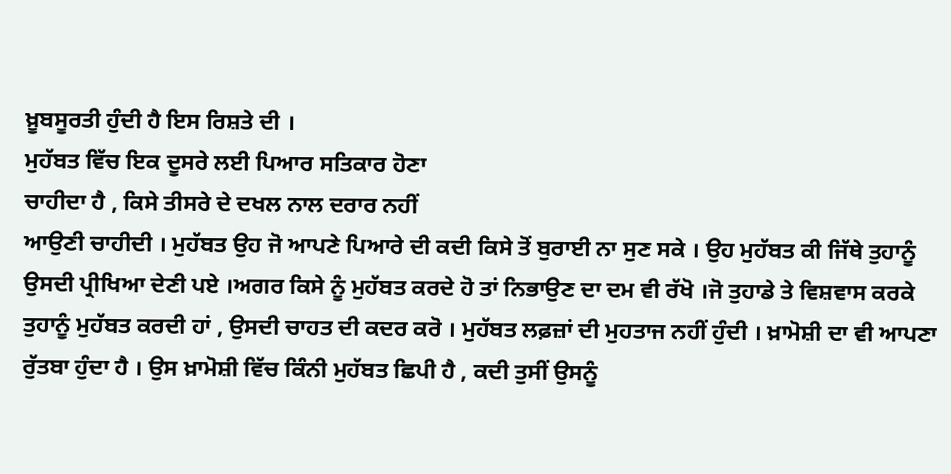ਖ਼ੂਬਸੂਰਤੀ ਹੁੰਦੀ ਹੈ ਇਸ ਰਿਸ਼ਤੇ ਦੀ ।
ਮੁਹੱਬਤ ਵਿੱਚ ਇਕ ਦੂਸਰੇ ਲਈ ਪਿਆਰ ਸਤਿਕਾਰ ਹੋਣਾ
ਚਾਹੀਦਾ ਹੈ , ਕਿਸੇ ਤੀਸਰੇ ਦੇ ਦਖਲ ਨਾਲ ਦਰਾਰ ਨਹੀਂ
ਆਉਣੀ ਚਾਹੀਦੀ । ਮੁਹੱਬਤ ਉਹ ਜੋ ਆਪਣੇ ਪਿਆਰੇ ਦੀ ਕਦੀ ਕਿਸੇ ਤੋਂ ਬੁਰਾਈ ਨਾ ਸੁਣ ਸਕੇ । ਉਹ ਮੁਹੱਬਤ ਕੀ ਜਿੱਥੇ ਤੁਹਾਨੂੰ ਉਸਦੀ ਪ੍ਰੀਖਿਆ ਦੇਣੀ ਪਏ ।ਅਗਰ ਕਿਸੇ ਨੂੰ ਮੁਹੱਬਤ ਕਰਦੇ ਹੋ ਤਾਂ ਨਿਭਾਉਣ ਦਾ ਦਮ ਵੀ ਰੱਖੋ ।ਜੋ ਤੁਹਾਡੇ ਤੇ ਵਿਸ਼ਵਾਸ ਕਰਕੇ ਤੁਹਾਨੂੰ ਮੁਹੱਬਤ ਕਰਦੀ ਹਾਂ , ਉਸਦੀ ਚਾਹਤ ਦੀ ਕਦਰ ਕਰੋ । ਮੁਹੱਬਤ ਲਫ਼ਜ਼ਾਂ ਦੀ ਮੁਹਤਾਜ ਨਹੀਂ ਹੁੰਦੀ । ਖ਼ਾਮੋਸ਼ੀ ਦਾ ਵੀ ਆਪਣਾ ਰੁੱਤਬਾ ਹੁੰਦਾ ਹੈ । ਉਸ ਖ਼ਾਮੋਸ਼ੀ ਵਿੱਚ ਕਿੰਨੀ ਮੁਹੱਬਤ ਛਿਪੀ ਹੈ , ਕਦੀ ਤੁਸੀਂ ਉਸਨੂੰ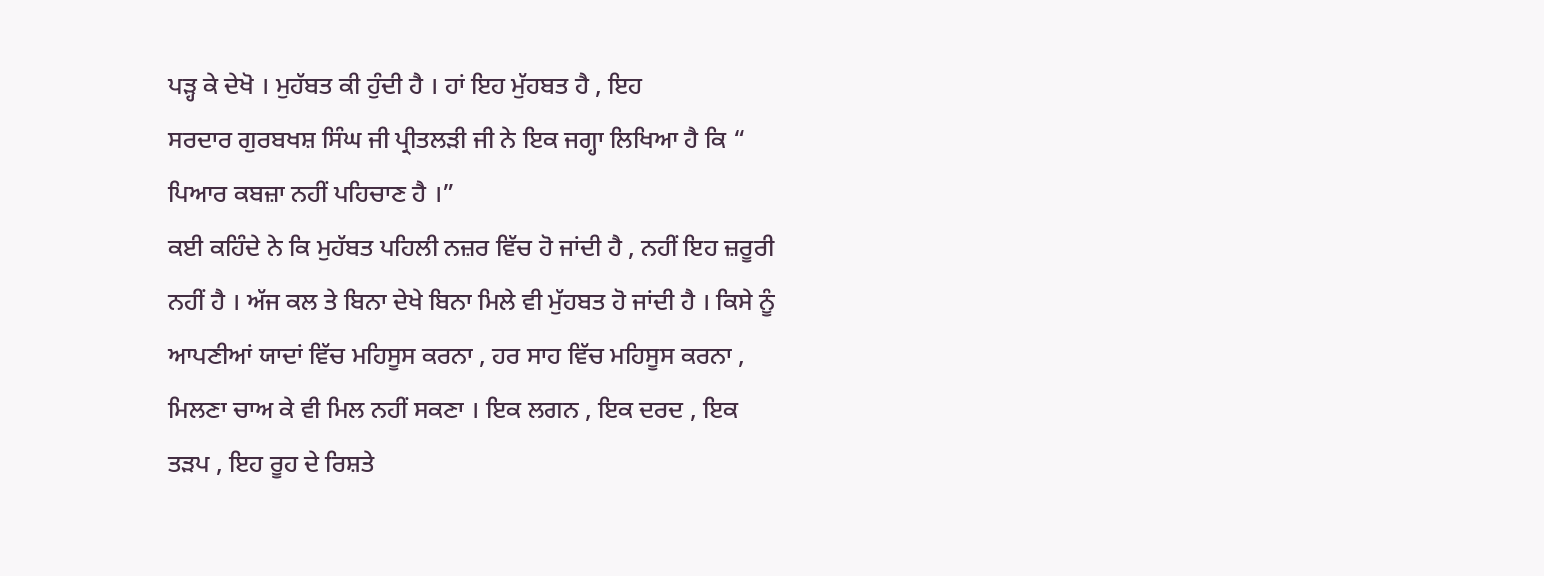ਪੜ੍ਹ ਕੇ ਦੇਖੋ । ਮੁਹੱਬਤ ਕੀ ਹੁੰਦੀ ਹੈ । ਹਾਂ ਇਹ ਮੁੱਹਬਤ ਹੈ , ਇਹ
ਸਰਦਾਰ ਗੁਰਬਖਸ਼ ਸਿੰਘ ਜੀ ਪ੍ਰੀਤਲੜੀ ਜੀ ਨੇ ਇਕ ਜਗ੍ਹਾ ਲਿਖਿਆ ਹੈ ਕਿ “ ਪਿਆਰ ਕਬਜ਼ਾ ਨਹੀਂ ਪਹਿਚਾਣ ਹੈ ।”
ਕਈ ਕਹਿੰਦੇ ਨੇ ਕਿ ਮੁਹੱਬਤ ਪਹਿਲੀ ਨਜ਼ਰ ਵਿੱਚ ਹੋ ਜਾਂਦੀ ਹੈ , ਨਹੀਂ ਇਹ ਜ਼ਰੂਰੀ ਨਹੀਂ ਹੈ । ਅੱਜ ਕਲ ਤੇ ਬਿਨਾ ਦੇਖੇ ਬਿਨਾ ਮਿਲੇ ਵੀ ਮੁੱਹਬਤ ਹੋ ਜਾਂਦੀ ਹੈ । ਕਿਸੇ ਨੂੰ ਆਪਣੀਆਂ ਯਾਦਾਂ ਵਿੱਚ ਮਹਿਸੂਸ ਕਰਨਾ , ਹਰ ਸਾਹ ਵਿੱਚ ਮਹਿਸੂਸ ਕਰਨਾ , ਮਿਲਣਾ ਚਾਅ ਕੇ ਵੀ ਮਿਲ ਨਹੀਂ ਸਕਣਾ । ਇਕ ਲਗਨ , ਇਕ ਦਰਦ , ਇਕ ਤੜਪ , ਇਹ ਰੂਹ ਦੇ ਰਿਸ਼ਤੇ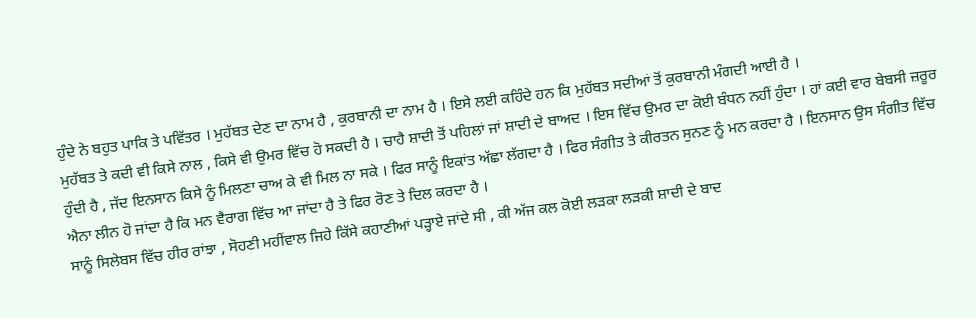ਹੁੰਦੇ ਨੇ ਬਹੁਤ ਪਾਕਿ ਤੇ ਪਵਿੱਤਰ । ਮੁਹੱਬਤ ਦੇਣ ਦਾ ਨਾਮ ਹੈ , ਕੁਰਬਾਨੀ ਦਾ ਨਾਮ ਹੈ । ਇਸੇ ਲਈ ਕਹਿੰਦੇ ਹਨ ਕਿ ਮੁਹੱਬਤ ਸਦੀਆਂ ਤੋਂ ਕੁਰਬਾਨੀ ਮੰਗਦੀ ਆਈ ਹੈ ।
ਮੁਹੱਬਤ ਤੇ ਕਦੀ ਵੀ ਕਿਸੇ ਨਾਲ , ਕਿਸੇ ਵੀ ਉਮਰ ਵਿੱਚ ਹੋ ਸਕਦੀ ਹੈ । ਚਾਹੈ ਸ਼ਾਦੀ ਤੋਂ ਪਹਿਲਾਂ ਜਾਂ ਸ਼ਾਦੀ ਦੇ ਬਾਅਦ । ਇਸ ਵਿੱਚ ਉਮਰ ਦਾ ਕੋਈ ਬੰਧਨ ਨਹੀਂ ਹੁੰਦਾ । ਹਾਂ ਕਈ ਵਾਰ ਬੇਬਸੀ ਜ਼ਰੂਰ ਹੁੰਦੀ ਹੈ , ਜੱਦ ਇਨਸਾਨ ਕਿਸੇ ਨੂੰ ਮਿਲਣਾ ਚਾਅ ਕੇ ਵੀ ਮਿਲ ਨਾ ਸਕੇ । ਫਿਰ ਸਾਨੂੰ ਇਕਾਂਤ ਅੱਛਾ ਲੱਗਦਾ ਹੈ । ਫਿਰ ਸੰਗੀਤ ਤੇ ਕੀਰਤਨ ਸੁਨਣ ਨੂੰ ਮਨ ਕਰਦਾ ਹੈ । ਇਨਸਾਨ ਉਸ ਸੰਗੀਤ ਵਿੱਚ ਐਨਾ ਲੀਨ ਹੋ ਜਾਂਦਾ ਹੈ ਕਿ ਮਨ ਵੈਰਾਗ ਵਿੱਚ ਆ ਜਾਂਦਾ ਹੈ ਤੇ ਫਿਰ ਰੋਣ ਤੇ ਦਿਲ ਕਰਦਾ ਹੈ ।
ਸਾਨੂੰ ਸਿਲੇਬਸ ਵਿੱਚ ਹੀਰ ਰਾਂਝਾ , ਸੋਹਣੀ ਮਹੀਂਵਾਲ ਜਿਹੇ ਕਿੱਸੇ ਕਹਾਣੀਆਂ ਪੜ੍ਹਾਏ ਜਾਂਦੇ ਸੀ , ਕੀ ਅੱਜ ਕਲ ਕੋਈ ਲੜਕਾ ਲੜਕੀ ਸ਼ਾਦੀ ਦੇ ਬਾਦ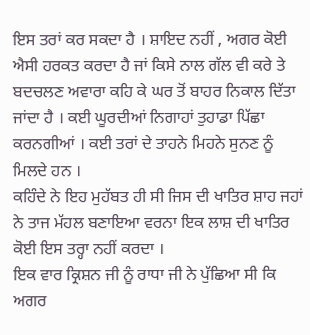ਇਸ ਤਰਾਂ ਕਰ ਸਕਦਾ ਹੈ । ਸ਼ਾਇਦ ਨਹੀਂ , ਅਗਰ ਕੋਈ ਐਸੀ ਹਰਕਤ ਕਰਦਾ ਹੈ ਜਾਂ ਕਿਸੇ ਨਾਲ ਗੱਲ ਵੀ ਕਰੇ ਤੇ ਬਦਚਲਣ ਅਵਾਰਾ ਕਹਿ ਕੇ ਘਰ ਤੋਂ ਬਾਹਰ ਨਿਕਾਲ ਦਿੱਤਾ ਜਾਂਦਾ ਹੈ । ਕਈ ਘੂਰਦੀਆਂ ਨਿਗਾਹਾਂ ਤੁਹਾਡਾ ਪਿੱਛਾ ਕਰਨਗੀਆਂ । ਕਈ ਤਰਾਂ ਦੇ ਤਾਹਨੇ ਮਿਹਨੇ ਸੁਨਣ ਨੂੰ ਮਿਲਦੇ ਹਨ ।
ਕਹਿੰਦੇ ਨੇ ਇਹ ਮੁਹੱਬਤ ਹੀ ਸੀ ਜਿਸ ਦੀ ਖਾਤਿਰ ਸ਼ਾਹ ਜਹਾਂ ਨੇ ਤਾਜ ਮੱਹਲ ਬਣਾਇਆ ਵਰਨਾ ਇਕ ਲਾਸ਼ ਦੀ ਖਾਤਿਰ ਕੋਈ ਇਸ ਤਰ੍ਹਾ ਨਹੀਂ ਕਰਦਾ ।
ਇਕ ਵਾਰ ਕ੍ਰਿਸ਼ਨ ਜੀ ਨੂੰ ਰਾਧਾ ਜੀ ਨੇ ਪੁੱਛਿਆ ਸੀ ਕਿ ਅਗਰ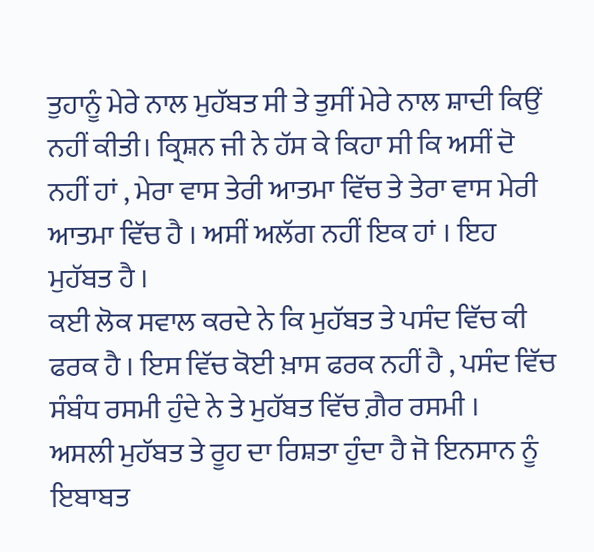ਤੁਹਾਨੂੰ ਮੇਰੇ ਨਾਲ ਮੁਹੱਬਤ ਸੀ ਤੇ ਤੁਸੀਂ ਮੇਰੇ ਨਾਲ ਸ਼ਾਦੀ ਕਿਉਂ ਨਹੀਂ ਕੀਤੀ। ਕ੍ਰਿਸ਼ਨ ਜੀ ਨੇ ਹੱਸ ਕੇ ਕਿਹਾ ਸੀ ਕਿ ਅਸੀਂ ਦੋ ਨਹੀਂ ਹਾਂ , ਮੇਰਾ ਵਾਸ ਤੇਰੀ ਆਤਮਾ ਵਿੱਚ ਤੇ ਤੇਰਾ ਵਾਸ ਮੇਰੀ ਆਤਮਾ ਵਿੱਚ ਹੈ । ਅਸੀਂ ਅਲੱਗ ਨਹੀਂ ਇਕ ਹਾਂ । ਇਹ ਮੁਹੱਬਤ ਹੈ ।
ਕਈ ਲੋਕ ਸਵਾਲ ਕਰਦੇ ਨੇ ਕਿ ਮੁਹੱਬਤ ਤੇ ਪਸੰਦ ਵਿੱਚ ਕੀ ਫਰਕ ਹੈ । ਇਸ ਵਿੱਚ ਕੋਈ ਖ਼ਾਸ ਫਰਕ ਨਹੀਂ ਹੈ , ਪਸੰਦ ਵਿੱਚ ਸੰਬੰਧ ਰਸਮੀ ਹੁੰਦੇ ਨੇ ਤੇ ਮੁਹੱਬਤ ਵਿੱਚ ਗ਼ੈਰ ਰਸਮੀ ।
ਅਸਲੀ ਮੁਹੱਬਤ ਤੇ ਰੂਹ ਦਾ ਰਿਸ਼ਤਾ ਹੁੰਦਾ ਹੈ ਜੋ ਇਨਸਾਨ ਨੂੰ ਇਬਾਬਤ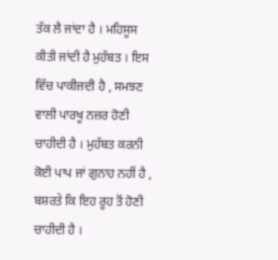ਤੱਕ ਲੈ ਜਾਂਦਾ ਹੈ । ਮਹਿਸੂਸ ਕੀਤੀ ਜਾਂਦੀ ਹੈ ਮੁਹੱਬਤ । ਇਸ ਵਿੱਚ ਪਾਕੀਜ਼ਦੀ ਹੈ , ਸਮਝਣ ਵਾਲੀ ਪਾਰਖੂ ਨਜ਼ਰ ਹੋਣੀ ਚਾਹੀਦੀ ਹੈ । ਮੁਹੱਬਤ ਕਰਨੀ ਕੋਈ ਪਾਪ ਜਾਂ ਗੁਨਾਹ ਨਹੀਂ ਹੈ , ਬਸ਼ਰਤੇ ਕਿ ਇਹ ਰੂਹ ਤੋਂ ਹੋਣੀ ਚਾਹੀਦੀ ਹੈ ।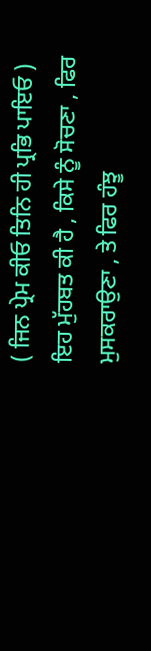( ਜਿਨ ਪ੍ਰੇਮ ਕੀਓ ਤਿਨਿ ਹੀ ਪ੍ਰਭਿ ਪਾਇਓ )
ਇਹ ਮੁੱਹਬਤ ਕੀ ਹੈ , ਕਿਸੇ ਨੂੰ ਸੋਚਣਾ , ਫਿਰ ਮੁਸਕਰਾਉਣਾ , ਤੇ ਫਿਰ ਹੰਝੂ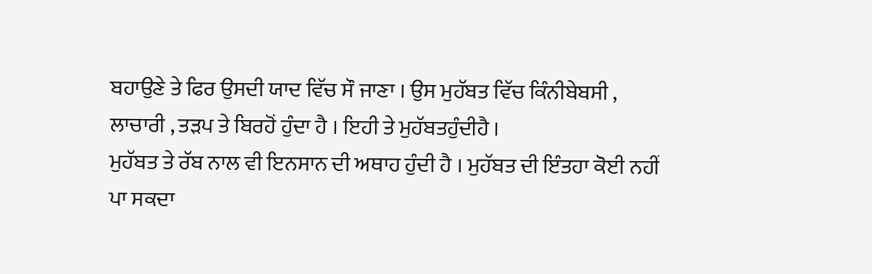ਬਹਾਉਣੇ ਤੇ ਫਿਰ ਉਸਦੀ ਯਾਦ ਵਿੱਚ ਸੌ ਜਾਣਾ । ਉਸ ਮੁਹੱਬਤ ਵਿੱਚ ਕਿੰਨੀਬੇਬਸੀ , ਲਾਚਾਰੀ , ਤੜਪ ਤੇ ਬਿਰਹੋਂ ਹੁੰਦਾ ਹੈ । ਇਹੀ ਤੇ ਮੁਹੱਬਤਹੁੰਦੀਹੈ ।
ਮੁਹੱਬਤ ਤੇ ਰੱਬ ਨਾਲ ਵੀ ਇਨਸਾਨ ਦੀ ਅਥਾਹ ਹੁੰਦੀ ਹੈ । ਮੁਹੱਬਤ ਦੀ ਇੰਤਹਾ ਕੋਈ ਨਹੀਂ ਪਾ ਸਕਦਾ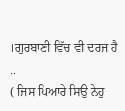।ਗੁਰਬਾਣੀ ਵਿੱਚ ਵੀ ਦਰਜ ਹੈ ..
( ਜਿਸ ਪਿਆਰੇ ਸਿਉ ਨੇਹੁ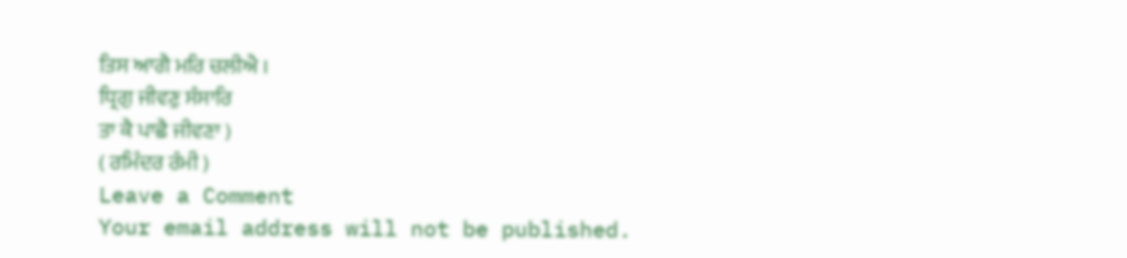ਤਿਸ ਆਗੈ ਮਰਿ ਚਲੀਐ ।
ਧ੍ਰਿਗੁ ਜੀਵਣੁ ਸੰਸਾਰਿ
ਤਾ ਕੈ ਪਾਛੈ ਜੀਵਣਾ )
( ਰਮਿੰਦਰ ਰੰਮੀ )
Leave a Comment
Your email address will not be published.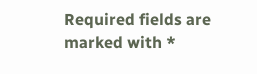Required fields are marked with *